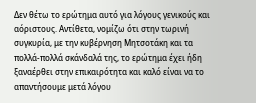Δεν θέτω το ερώτημα αυτό για λόγους γενικούς και αόριστους. Αντίθετα, νομίζω ότι στην τωρινή συγκυρία, με την κυβέρνηση Μητσοτάκη και τα πολλά-πολλά σκάνδαλά της, το ερώτημα έχει ήδη ξαναέρθει στην επικαιρότητα και καλό είναι να το απαντήσουμε μετά λόγου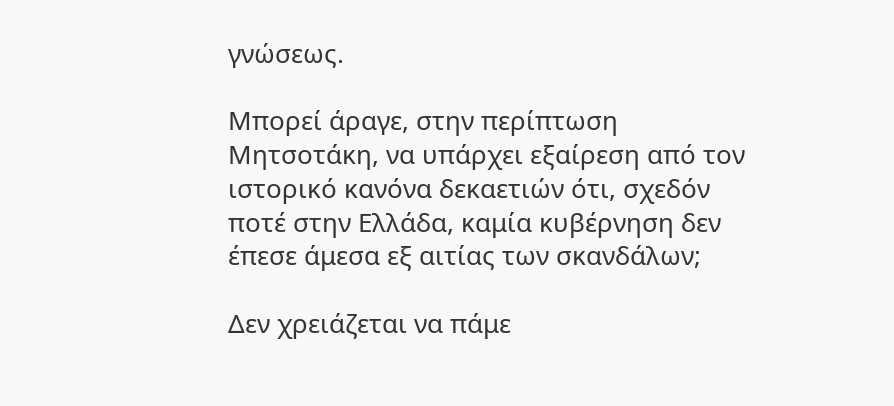γνώσεως.

Μπορεί άραγε, στην περίπτωση Μητσοτάκη, να υπάρχει εξαίρεση από τον ιστορικό κανόνα δεκαετιών ότι, σχεδόν ποτέ στην Ελλάδα, καμία κυβέρνηση δεν έπεσε άμεσα εξ αιτίας των σκανδάλων;

Δεν χρειάζεται να πάμε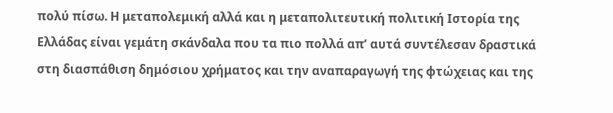πολύ πίσω. Η μεταπολεμική αλλά και η μεταπολιτευτική πολιτική Ιστορία της Ελλάδας είναι γεμάτη σκάνδαλα που τα πιο πολλά απ’ αυτά συντέλεσαν δραστικά στη διασπάθιση δημόσιου χρήματος και την αναπαραγωγή της φτώχειας και της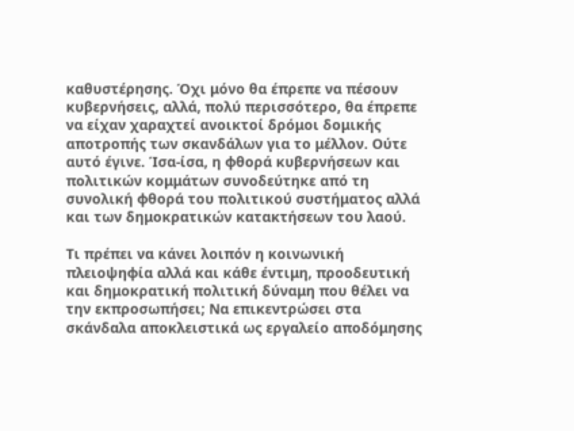καθυστέρησης. Όχι μόνο θα έπρεπε να πέσουν κυβερνήσεις, αλλά, πολύ περισσότερο, θα έπρεπε να είχαν χαραχτεί ανοικτοί δρόμοι δομικής αποτροπής των σκανδάλων για το μέλλον. Ούτε αυτό έγινε. Ίσα-ίσα, η φθορά κυβερνήσεων και πολιτικών κομμάτων συνοδεύτηκε από τη συνολική φθορά του πολιτικού συστήματος αλλά και των δημοκρατικών κατακτήσεων του λαού.

Τι πρέπει να κάνει λοιπόν η κοινωνική πλειοψηφία αλλά και κάθε έντιμη, προοδευτική και δημοκρατική πολιτική δύναμη που θέλει να την εκπροσωπήσει; Να επικεντρώσει στα σκάνδαλα αποκλειστικά ως εργαλείο αποδόμησης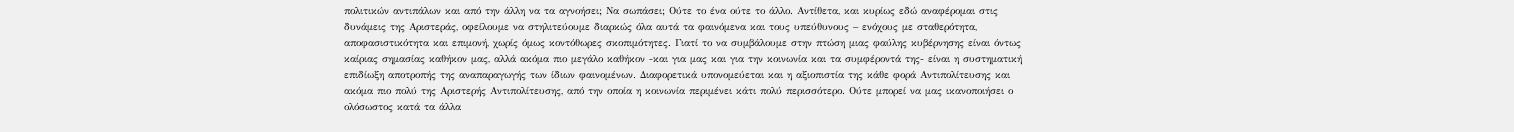πολιτικών αντιπάλων και από την άλλη να τα αγνοήσει; Να σωπάσει; Ούτε το ένα ούτε το άλλο. Αντίθετα, και κυρίως εδώ αναφέρομαι στις δυνάμεις της Αριστεράς, οφείλουμε να στηλιτεύουμε διαρκώς όλα αυτά τα φαινόμενα και τους υπεύθυνους – ενόχους με σταθερότητα, αποφασιστικότητα και επιμονή, χωρίς όμως κοντόθωρες σκοπιμότητες. Γιατί το να συμβάλουμε στην πτώση μιας φαύλης κυβέρνησης είναι όντως καίριας σημασίας καθήκον μας, αλλά ακόμα πιο μεγάλο καθήκον -και για μας και για την κοινωνία και τα συμφέροντά της- είναι η συστηματική επιδίωξη αποτροπής της αναπαραγωγής των ίδιων φαινομένων. Διαφορετικά υπονομεύεται και η αξιοπιστία της κάθε φορά Αντιπολίτευσης και ακόμα πιο πολύ της Αριστερής Αντιπολίτευσης, από την οποία η κοινωνία περιμένει κάτι πολύ περισσότερο. Ούτε μπορεί να μας ικανοποιήσει ο ολόσωστος κατά τα άλλα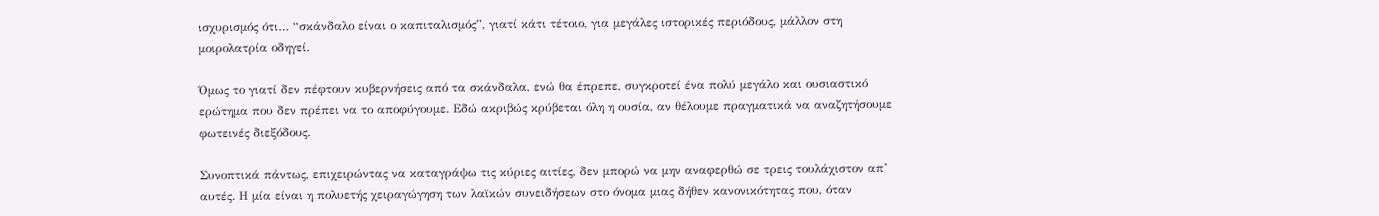ισχυρισμός ότι… “σκάνδαλο είναι ο καπιταλισμός”, γιατί κάτι τέτοιο, για μεγάλες ιστορικές περιόδους, μάλλον στη μοιρολατρία οδηγεί.

Όμως το γιατί δεν πέφτουν κυβερνήσεις από τα σκάνδαλα, ενώ θα έπρεπε, συγκροτεί ένα πολύ μεγάλο και ουσιαστικό ερώτημα που δεν πρέπει να το αποφύγουμε. Εδώ ακριβώς κρύβεται όλη η ουσία, αν θέλουμε πραγματικά να αναζητήσουμε φωτεινές διεξόδους.

Συνοπτικά πάντως, επιχειρώντας να καταγράψω τις κύριες αιτίες, δεν μπορώ να μην αναφερθώ σε τρεις τουλάχιστον απ’ αυτές. Η μία είναι η πολυετής χειραγώγηση των λαϊκών συνειδήσεων στο όνομα μιας δήθεν κανονικότητας που, όταν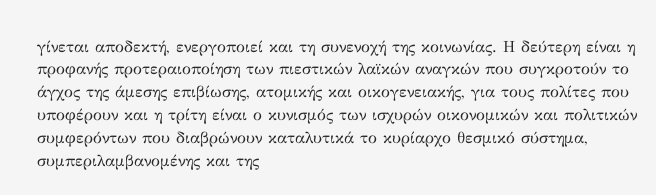γίνεται αποδεκτή, ενεργοποιεί και τη συνενοχή της κοινωνίας. Η δεύτερη είναι η προφανής προτεραιοποίηση των πιεστικών λαϊκών αναγκών που συγκροτούν το άγχος της άμεσης επιβίωσης, ατομικής και οικογενειακής, για τους πολίτες που υποφέρουν και η τρίτη είναι ο κυνισμός των ισχυρών οικονομικών και πολιτικών συμφερόντων που διαβρώνουν καταλυτικά το κυρίαρχο θεσμικό σύστημα, συμπεριλαμβανομένης και της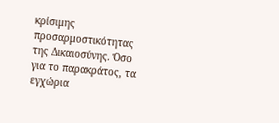κρίσιμης προσαρμοστικότητας της Δικαιοσύνης. Όσο για το παρακράτος, τα εγχώρια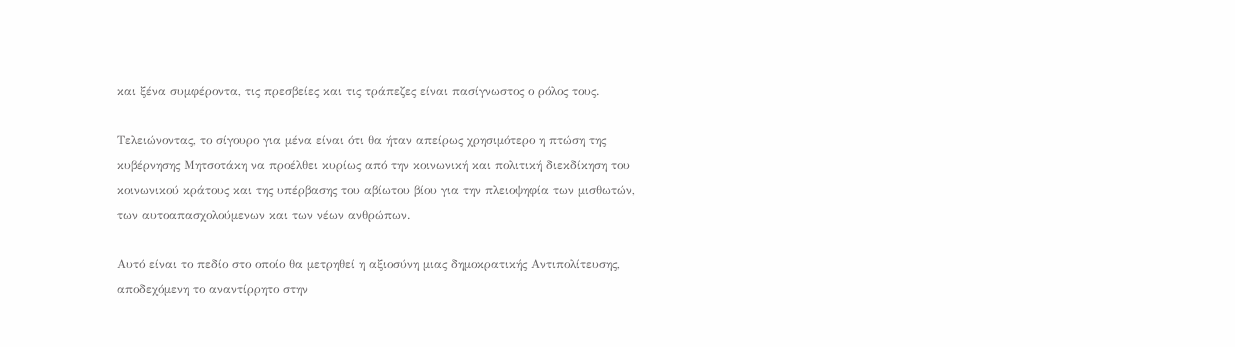και ξένα συμφέροντα, τις πρεσβείες και τις τράπεζες είναι πασίγνωστος ο ρόλος τους.

Τελειώνοντας, το σίγουρο για μένα είναι ότι θα ήταν απείρως χρησιμότερο η πτώση της κυβέρνησης Μητσοτάκη να προέλθει κυρίως από την κοινωνική και πολιτική διεκδίκηση του κοινωνικού κράτους και της υπέρβασης του αβίωτου βίου για την πλειοψηφία των μισθωτών, των αυτοαπασχολούμενων και των νέων ανθρώπων.

Αυτό είναι το πεδίο στο οποίο θα μετρηθεί η αξιοσύνη μιας δημοκρατικής Αντιπολίτευσης, αποδεχόμενη το αναντίρρητο στην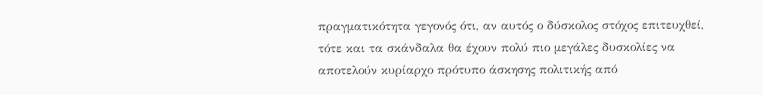πραγματικότητα γεγονός ότι, αν αυτός ο δύσκολος στόχος επιτευχθεί, τότε και τα σκάνδαλα θα έχουν πολύ πιο μεγάλες δυσκολίες να αποτελούν κυρίαρχο πρότυπο άσκησης πολιτικής από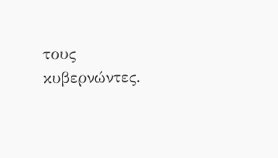τους κυβερνώντες.